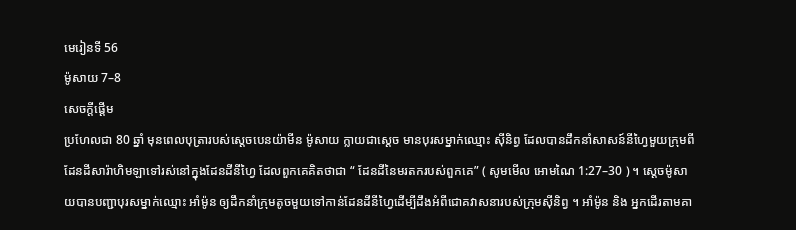មេរៀនទី 56
ម៉ូសាយ 7–8
សេចក្តីផ្ដើម
ប្រហែលជា 80 ឆ្នាំ មុនពេលបុត្រារបស់ស្ដេចបេនយ៉ាមីន ម៉ូសាយ ក្លាយជាស្ដេច មានបុរសម្នាក់ឈ្មោះ ស៊ីនិព្វ ដែលបានដឹកនាំសាសន៍នីហ្វៃមួយក្រុមពីដែនដីសារ៉ាហិមឡាទៅរស់នៅក្នុងដែនដីនីហ្វៃ ដែលពួកគេគិតថាជា “ ដែនដីនៃមរតករបស់ពួកគេ” ( សូមមើល អោមណៃ 1:27–30 ) ។ ស្ដេចម៉ូសាយបានបញ្ជាបុរសម្នាក់ឈ្មោះ អាំម៉ូន ឲ្យដឹកនាំក្រុមតូចមួយទៅកាន់ដែនដីនីហ្វៃដើម្បីដឹងអំពីជោគវាសនារបស់ក្រុមស៊ីនិព្វ ។ អាំម៉ូន និង អ្នកដើរតាមគា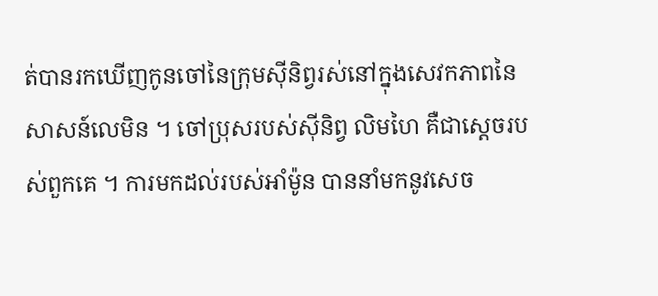ត់បានរកឃើញកូនចៅនៃក្រុមស៊ីនិព្វរស់នៅក្នុងសេវកភាពនៃសាសន៍លេមិន ។ ចៅប្រុសរបស់ស៊ីនិព្វ លិមហៃ គឺជាស្ដេចរបស់ពួកគេ ។ ការមកដល់របស់អាំម៉ូន បាននាំមកនូវសេច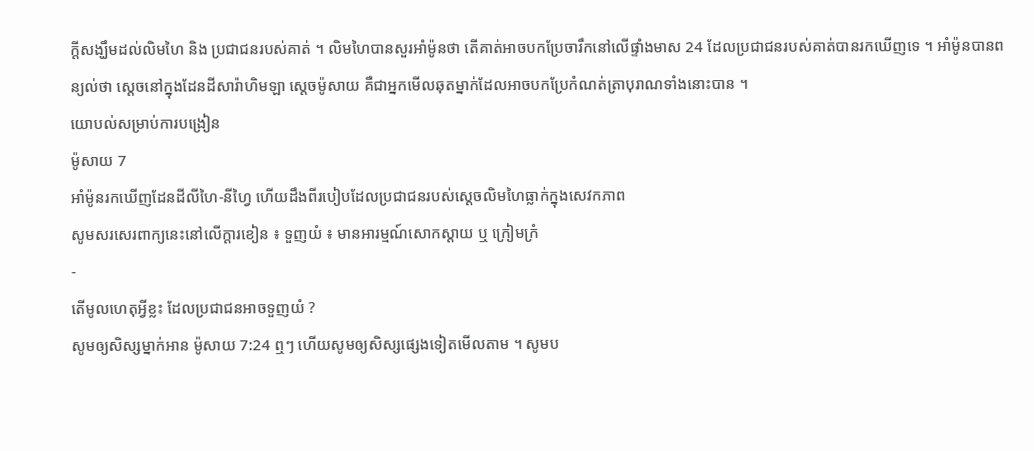ក្ដីសង្ឃឹមដល់លិមហៃ និង ប្រជាជនរបស់គាត់ ។ លិមហៃបានសួរអាំម៉ូនថា តើគាត់អាចបកប្រែចារឹកនៅលើផ្ទាំងមាស 24 ដែលប្រជាជនរបស់គាត់បានរកឃើញទេ ។ អាំម៉ូនបានពន្យល់ថា ស្ដេចនៅក្នុងដែនដីសារ៉ាហិមឡា ស្ដេចម៉ូសាយ គឺជាអ្នកមើលឆុតម្នាក់ដែលអាចបកប្រែកំណត់ត្រាបុរាណទាំងនោះបាន ។
យោបល់សម្រាប់ការបង្រៀន
ម៉ូសាយ 7
អាំម៉ូនរកឃើញដែនដីលីហៃ-នីហ្វៃ ហើយដឹងពីរបៀបដែលប្រជាជនរបស់សេ្ដចលិមហៃធ្លាក់ក្នុងសេវកភាព
សូមសរសេរពាក្យនេះនៅលើក្ដារខៀន ៖ ទួញយំ ៖ មានអារម្មណ៍សោកស្ដាយ ឬ ក្រៀមក្រំ
-
តើមូលហេតុអ្វីខ្លះ ដែលប្រជាជនអាចទួញយំ ?
សូមឲ្យសិស្សម្នាក់អាន ម៉ូសាយ 7:24 ឮៗ ហើយសូមឲ្យសិស្សផ្សេងទៀតមើលតាម ។ សូមប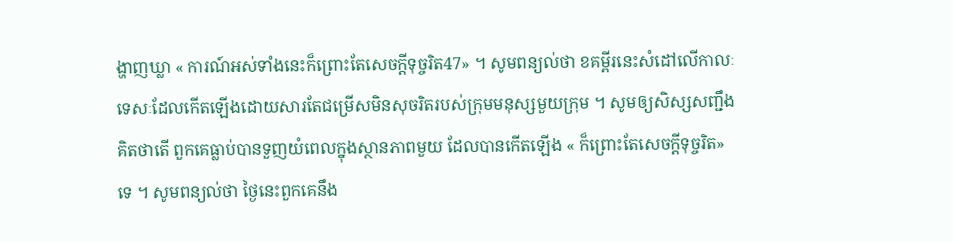ង្ហាញឃ្លា « ការណ៍អស់ទាំងនេះក៏ព្រោះតែសេចក្ដីទុច្ចរិត47» ។ សូមពន្យល់ថា ខគម្ពីរនេះសំដៅលើកាលៈទេសៈដែលកើតឡើងដោយសារតែជម្រើសមិនសុចរិតរបស់ក្រុមមនុស្សមួយក្រុម ។ សូមឲ្យសិស្សសញ្ជឹងគិតថាតើ ពួកគេធ្លាប់បានទួញយំពេលក្នុងស្ថានភាពមួយ ដែលបានកើតឡើង « ក៏ព្រោះតែសេចក្ដីទុច្ចរិត» ទេ ។ សូមពន្យល់ថា ថ្ងៃនេះពួកគេនឹង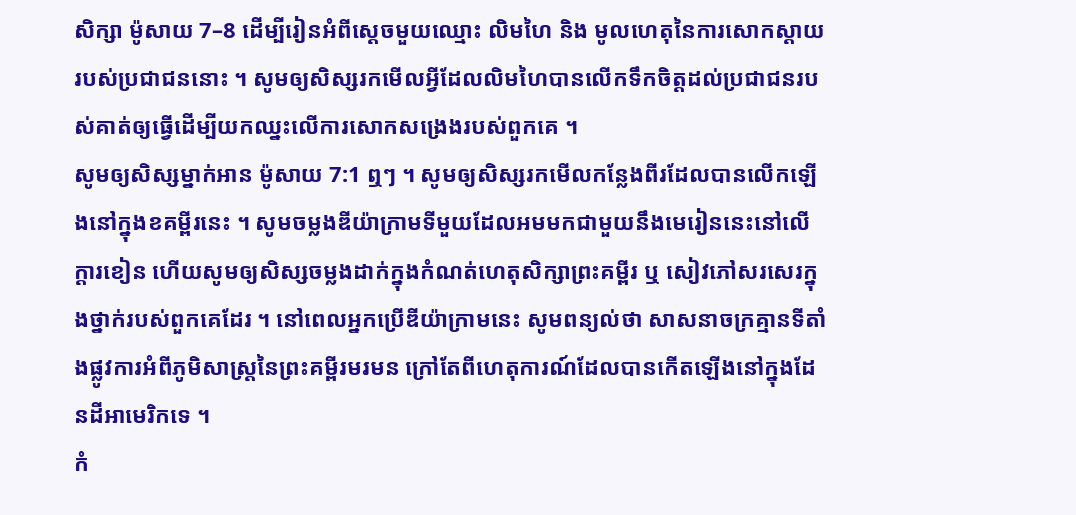សិក្សា ម៉ូសាយ 7–8 ដើម្បីរៀនអំពីស្ដេចមួយឈ្មោះ លិមហៃ និង មូលហេតុនៃការសោកស្ដាយរបស់ប្រជាជននោះ ។ សូមឲ្យសិស្សរកមើលអ្វីដែលលិមហៃបានលើកទឹកចិត្តដល់ប្រជាជនរបស់គាត់ឲ្យធ្វើដើម្បីយកឈ្នះលើការសោកសង្រេងរបស់ពួកគេ ។
សូមឲ្យសិស្សម្នាក់អាន ម៉ូសាយ 7:1 ឮៗ ។ សូមឲ្យសិស្សរកមើលកន្លែងពីរដែលបានលើកឡើងនៅក្នុងខគម្ពីរនេះ ។ សូមចម្លងឌីយ៉ាក្រាមទីមួយដែលអមមកជាមួយនឹងមេរៀននេះនៅលើក្ដារខៀន ហើយសូមឲ្យសិស្សចម្លងដាក់ក្នុងកំណត់ហេតុសិក្សាព្រះគម្ពីរ ឬ សៀវភៅសរសេរក្នុងថ្នាក់របស់ពួកគេដែរ ។ នៅពេលអ្នកប្រើឌីយ៉ាក្រាមនេះ សូមពន្យល់ថា សាសនាចក្រគ្មានទីតាំងផ្លូវការអំពីភូមិសាស្ដ្រនៃព្រះគម្ពីរមរមន ក្រៅតែពីហេតុការណ៍ដែលបានកើតឡើងនៅក្នុងដែនដីអាមេរិកទេ ។
កំ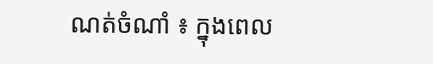ណត់ចំណាំ ៖ ក្នុងពេល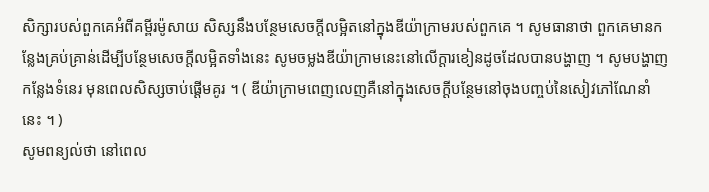សិក្សារបស់ពួកគេអំពីគម្ពីរម៉ូសាយ សិស្សនឹងបន្ថែមសេចក្ដីលម្អិតនៅក្នុងឌីយ៉ាក្រាមរបស់ពួកគេ ។ សូមធានាថា ពួកគេមានកន្លែងគ្រប់គ្រាន់ដើម្បីបន្ថែមសេចក្ដីលម្អិតទាំងនេះ សូមចម្លងឌីយ៉ាក្រាមនេះនៅលើក្ដារខៀនដូចដែលបានបង្ហាញ ។ សូមបង្ហាញកន្លែងទំនេរ មុនពេលសិស្សចាប់ផ្ដើមគូរ ។ ( ឌីយ៉ាក្រាមពេញលេញគឺនៅក្នុងសេចក្ដីបន្ថែមនៅចុងបញ្ចប់នៃសៀវភៅណែនាំនេះ ។ )
សូមពន្យល់ថា នៅពេល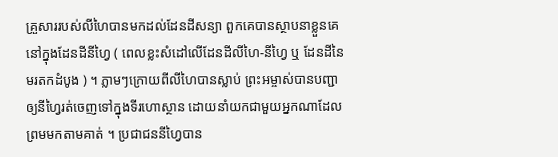គ្រួសាររបស់លីហៃបានមកដល់ដែនដីសន្យា ពួកគេបានស្ថាបនាខ្លួនគេនៅក្នុងដែនដីនីហ្វៃ ( ពេលខ្លះសំដៅលើដែនដីលីហៃ-នីហ្វៃ ឬ ដែនដីនៃមរតកដំបូង ) ។ ភ្លាមៗក្រោយពីលីហៃបានស្លាប់ ព្រះអម្ចាស់បានបញ្ជាឲ្យនីហ្វៃរត់ចេញទៅក្នុងទីរហោស្ថាន ដោយនាំយកជាមួយអ្នកណាដែលព្រមមកតាមគាត់ ។ ប្រជាជននីហ្វៃបាន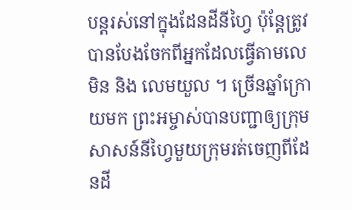បន្ដរស់នៅក្នុងដែនដីនីហ្វៃ ប៉ុន្ដែត្រូវបានបែងចែកពីអ្នកដែលធ្វើតាមលេមិន និង លេមយួល ។ ច្រើនឆ្នាំក្រោយមក ព្រះអម្ចាស់បានបញ្ជាឲ្យក្រុមសាសន៍នីហ្វៃមួយក្រុមរត់ចេញពីដែនដី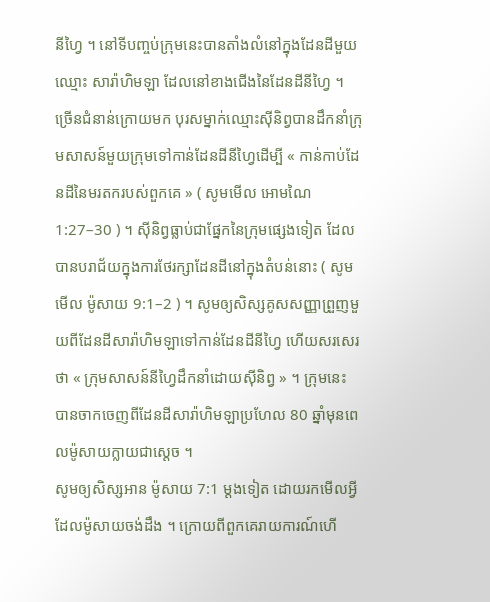នីហ្វៃ ។ នៅទីបញ្ចប់ក្រុមនេះបានតាំងលំនៅក្នុងដែនដីមួយឈ្មោះ សារ៉ាហិមឡា ដែលនៅខាងជើងនៃដែនដីនីហ្វៃ ។
ច្រើនជំនាន់ក្រោយមក បុរសម្នាក់ឈ្មោះស៊ីនិព្វបានដឹកនាំក្រុមសាសន៍មួយក្រុមទៅកាន់ដែនដីនីហ្វៃដើម្បី « កាន់កាប់ដែនដីនៃមរតករបស់ពួកគេ » ( សូមមើល អោមណៃ 1:27–30 ) ។ ស៊ីនិព្វធ្លាប់ជាផ្នែកនៃក្រុមផ្សេងទៀត ដែលបានបរាជ័យក្នុងការថែរក្សាដែនដីនៅក្នុងតំបន់នោះ ( សូមមើល ម៉ូសាយ 9:1–2 ) ។ សូមឲ្យសិស្សគូសសញ្ញាព្រួញមួយពីដែនដីសារ៉ាហិមឡាទៅកាន់ដែនដីនីហ្វៃ ហើយសរសេរថា « ក្រុមសាសន៍នីហ្វៃដឹកនាំដោយស៊ីនិព្វ » ។ ក្រុមនេះ បានចាកចេញពីដែនដីសារ៉ាហិមឡាប្រហែល 80 ឆ្នាំមុនពេលម៉ូសាយក្លាយជាស្ដេច ។
សូមឲ្យសិស្សអាន ម៉ូសាយ 7:1 ម្ដងទៀត ដោយរកមើលអ្វីដែលម៉ូសាយចង់ដឹង ។ ក្រោយពីពួកគេរាយការណ៍ហើ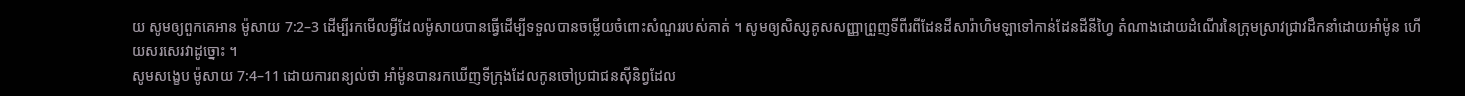យ សូមឲ្យពួកគេអាន ម៉ូសាយ 7:2–3 ដើម្បីរកមើលអ្វីដែលម៉ូសាយបានធ្វើដើម្បីទទួលបានចម្លើយចំពោះសំណួររបស់គាត់ ។ សូមឲ្យសិស្សគូសសញ្ញាព្រួញទីពីរពីដែនដីសារ៉ាហិមឡាទៅកាន់ដែនដីនីហ្វៃ តំណាងដោយដំណើរនៃក្រុមស្រាវជ្រាវដឹកនាំដោយអាំម៉ូន ហើយសរសេរវាដូច្នោះ ។
សូមសង្ខេប ម៉ូសាយ 7:4–11 ដោយការពន្យល់ថា អាំម៉ូនបានរកឃើញទីក្រុងដែលកូនចៅប្រជាជនស៊ីនិព្វដែល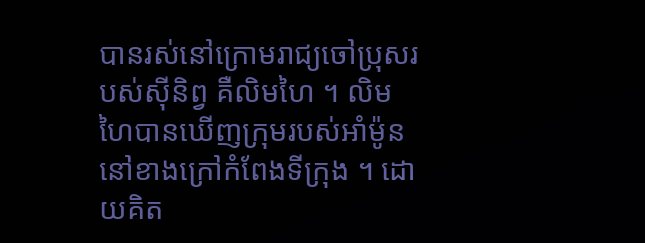បានរស់នៅក្រោមរាជ្យចៅប្រុសរបស់ស៊ីនិព្វ គឺលិមហៃ ។ លិមហៃបានឃើញក្រុមរបស់អាំម៉ូននៅខាងក្រៅកំពែងទីក្រុង ។ ដោយគិត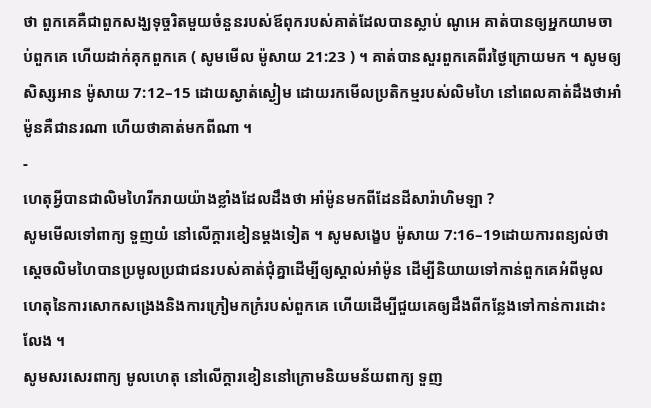ថា ពួកគេគឺជាពួកសង្ឃទុច្ចរិតមួយចំនួនរបស់ឪពុករបស់គាត់ដែលបានស្លាប់ ណូអេ គាត់បានឲ្យអ្នកយាមចាប់ពួកគេ ហើយដាក់គុកពួកគេ ( សូមមើល ម៉ូសាយ 21:23 ) ។ គាត់បានសួរពួកគេពីរថ្ងៃក្រោយមក ។ សូមឲ្យសិស្សអាន ម៉ូសាយ 7:12–15 ដោយស្ងាត់ស្ងៀម ដោយរកមើលប្រតិកម្មរបស់លិមហៃ នៅពេលគាត់ដឹងថាអាំម៉ូនគឺជានរណា ហើយថាគាត់មកពីណា ។
-
ហេតុអ្វីបានជាលិមហៃរីករាយយ៉ាងខ្លាំងដែលដឹងថា អាំម៉ូនមកពីដែនដីសារ៉ាហិមឡា ?
សូមមើលទៅពាក្យ ទួញយំ នៅលើក្ដារខៀនម្ដងទៀត ។ សូមសង្ខេប ម៉ូសាយ 7:16–19ដោយការពន្យល់ថា ស្ដេចលិមហៃបានប្រមូលប្រជាជនរបស់គាត់ជុំគ្នាដើម្បីឲ្យស្គាល់អាំម៉ូន ដើម្បីនិយាយទៅកាន់ពួកគេអំពីមូលហេតុនៃការសោកសង្រេងនិងការក្រៀមកក្រំរបស់ពួកគេ ហើយដើម្បីជួយគេឲ្យដឹងពីកន្លែងទៅកាន់ការដោះលែង ។
សូមសរសេរពាក្យ មូលហេតុ នៅលើក្ដារខៀននៅក្រោមនិយមន័យពាក្យ ទួញ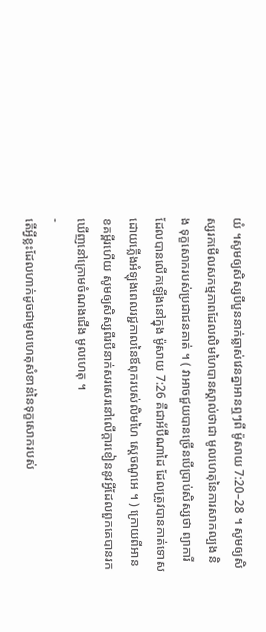យំ ។សូមឲ្យសិស្សបីបួននាក់ឆ្លាស់វេនគ្នាអានឮៗពី ម៉ូសាយ 7:20–28 ។ សូមឲ្យសិស្សរកមើលសកម្មភាពដែលលិមហៃបានស្គាល់ថាជា មូលហេតុនៃការសាកល្បង និង ទុក្ខសោករបស់ប្រជាជនគាត់ ។ ( វាអាចជួយបានច្រើនបើប្រាប់សិស្សថា ព្យាការីដែលបានលើកឡើងនៅក្នុង ម៉ូសាយ 7:26 គឺជាអ័ប៊ីណាដៃ ដែលត្រូវបានកាត់ទោសដោយភ្លើងអំឡុងពេលរជ្ជកាលនៃឪពុករបស់លិមហៃ ស្ដេចណូអេ ។ ) ក្រោយពីអានខគម្ពីរហើយ សូមឲ្យសិស្សពីរបីនាក់សរសេរនៅលើក្ដារខៀននូវអ្វីដែលពួកគេបានរកឃើញនៅក្រោមចំណងជើង មូលហេតុ ។
-
តើអ្វីខ្លះដែលហាក់ដូចជាមូលហេតុសំខាន់នៃទុក្ខសោករបស់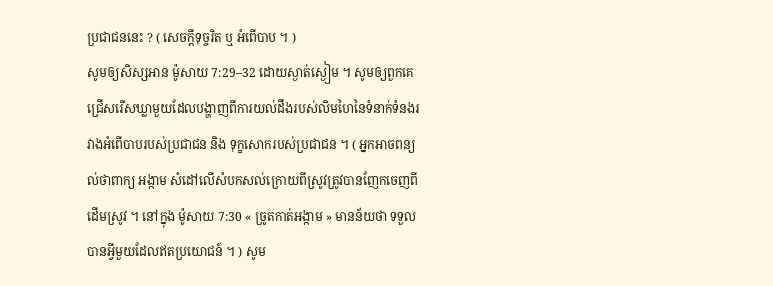ប្រជាជននេះ ? ( សេចក្ដីទុច្ចរិត ឬ អំពើបាប ។ )
សូមឲ្យសិស្សអាន ម៉ូសាយ 7:29–32 ដោយស្ងាត់ស្ងៀម ។ សូមឲ្យពួកគេជ្រើសរើសឃ្លាមួយដែលបង្ហាញពីការយល់ដឹងរបស់លិមហៃនៃទំនាក់ទំនងរវាងអំពើបាបរបស់ប្រជាជន និង ទុក្ខសោករបស់ប្រជាជន ។ ( អ្នកអាចពន្យល់ថាពាក្យ អង្កាម សំដៅលើសំបកសល់ក្រោយពីស្រូវត្រូវបានញែកចេញពីដើមស្រូវ ។ នៅក្នុង ម៉ូសាយ 7:30 « ច្រូតកាត់អង្កាម » មានន័យថា ទទួលបានអ្វីមួយដែលឥតប្រយោជន៍ ។ ) សូម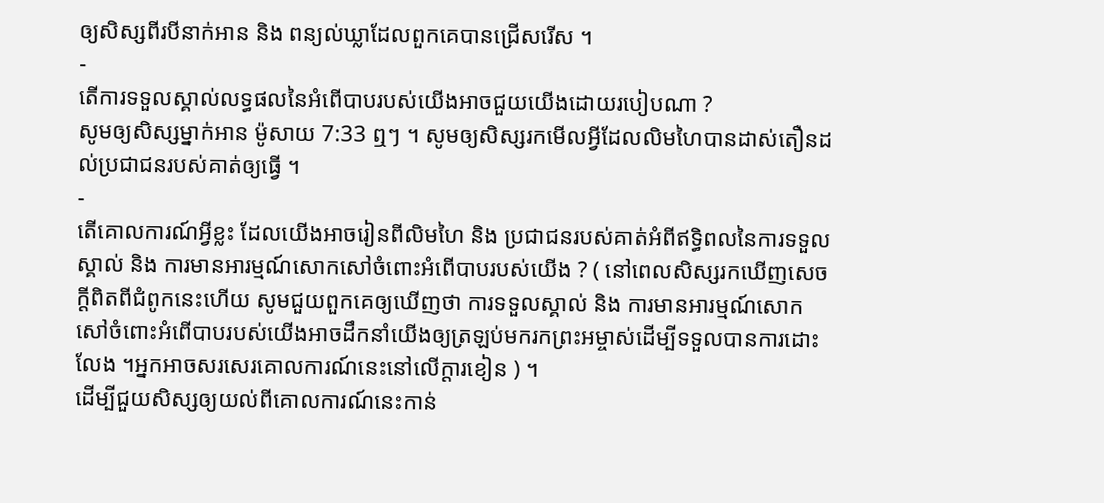ឲ្យសិស្សពីរបីនាក់អាន និង ពន្យល់ឃ្លាដែលពួកគេបានជ្រើសរើស ។
-
តើការទទួលស្គាល់លទ្ធផលនៃអំពើបាបរបស់យើងអាចជួយយើងដោយរបៀបណា ?
សូមឲ្យសិស្សម្នាក់អាន ម៉ូសាយ 7:33 ឮៗ ។ សូមឲ្យសិស្សរកមើលអ្វីដែលលិមហៃបានដាស់តឿនដល់ប្រជាជនរបស់គាត់ឲ្យធ្វើ ។
-
តើគោលការណ៍អ្វីខ្លះ ដែលយើងអាចរៀនពីលិមហៃ និង ប្រជាជនរបស់គាត់អំពីឥទ្ធិពលនៃការទទួលស្គាល់ និង ការមានអារម្មណ៍សោកសៅចំពោះអំពើបាបរបស់យើង ? ( នៅពេលសិស្សរកឃើញសេចក្ដីពិតពីជំពូកនេះហើយ សូមជួយពួកគេឲ្យឃើញថា ការទទួលស្គាល់ និង ការមានអារម្មណ៍សោកសៅចំពោះអំពើបាបរបស់យើងអាចដឹកនាំយើងឲ្យត្រឡប់មករកព្រះអម្ចាស់ដើម្បីទទួលបានការដោះលែង ។អ្នកអាចសរសេរគោលការណ៍នេះនៅលើក្ដារខៀន ) ។
ដើម្បីជួយសិស្សឲ្យយល់ពីគោលការណ៍នេះកាន់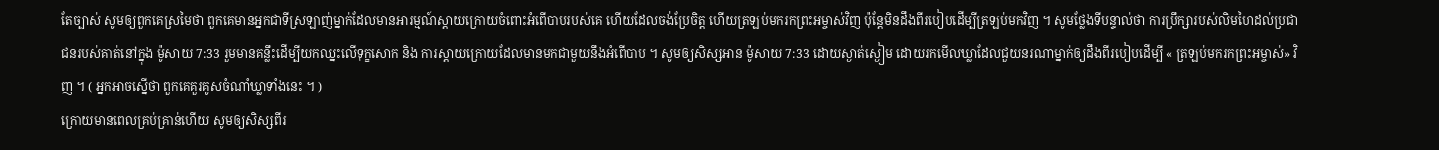តែច្បាស់ សូមឲ្យពួកគេស្រមៃថា ពួកគេមានអ្នកជាទីស្រឡាញ់ម្នាក់ដែលមានអារម្មណ៍ស្ដាយក្រោយចំពោះអំពើបាបរបស់គេ ហើយដែលចង់ប្រែចិត្ត ហើយត្រឡប់មករកព្រះអម្ចាស់វិញ ប៉ុន្ដែមិនដឹងពីរបៀបដើម្បីត្រឡប់មកវិញ ។ សូមថ្លែងទីបន្ទាល់ថា ការប្រឹក្សារបស់លិមហៃដល់ប្រជាជនរបស់គាត់នៅក្នុង ម៉ូសាយ 7:33 រួមមានគន្លឹះដើម្បីយកឈ្នះលើទុក្ខសោក និង ការស្ដាយក្រោយដែលមានមកជាមួយនឹងអំពើបាប ។ សូមឲ្យសិស្សអាន ម៉ូសាយ 7:33 ដោយស្ងាត់ស្ងៀម ដោយរកមើលឃ្លាដែលជួយនរណាម្នាក់ឲ្យដឹងពីរបៀបដើម្បី « ត្រឡប់មករកព្រះអម្ចាស់» វិញ ។ ( អ្នកអាចស្នើថា ពួកគេគួរគូសចំណាំឃ្លាទាំងនេះ ។ )
ក្រោយមានពេលគ្រប់គ្រាន់ហើយ សូមឲ្យសិស្សពីរ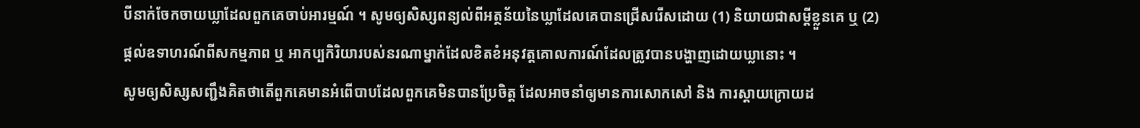បីនាក់ចែកចាយឃ្លាដែលពួកគេចាប់អារម្មណ៍ ។ សូមឲ្យសិស្សពន្យល់ពីអត្ថន័យនៃឃ្លាដែលគេបានជ្រើសរើសដោយ (1) និយាយជាសម្ដីខ្លួនគេ ឬ (2) ផ្ដល់ឧទាហរណ៍ពីសកម្មភាព ឬ អាកប្បកិរិយារបស់នរណាម្នាក់ដែលខិតខំអនុវត្តគោលការណ៍ដែលត្រូវបានបង្ហាញដោយឃ្លានោះ ។
សូមឲ្យសិស្សសញ្ជឹងគិតថាតើពួកគេមានអំពើបាបដែលពួកគេមិនបានប្រែចិត្ត ដែលអាចនាំឲ្យមានការសោកសៅ និង ការស្ដាយក្រោយដ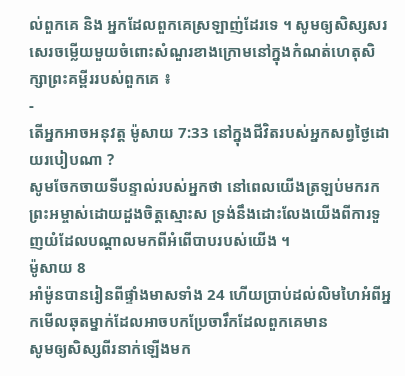ល់ពួកគេ និង អ្នកដែលពួកគេស្រឡាញ់ដែរទេ ។ សូមឲ្យសិស្សសរសេរចម្លើយមួយចំពោះសំណួរខាងក្រោមនៅក្នុងកំណត់ហេតុសិក្សាព្រះគម្ពីររបស់ពួកគេ ៖
-
តើអ្នកអាចអនុវត្ត ម៉ូសាយ 7:33 នៅក្នុងជីវិតរបស់អ្នកសព្វថ្ងៃដោយរបៀបណា ?
សូមចែកចាយទីបន្ទាល់របស់អ្នកថា នៅពេលយើងត្រឡប់មករកព្រះអម្ចាស់ដោយដួងចិត្តស្មោះស ទ្រង់នឹងដោះលែងយើងពីការទួញយំដែលបណ្ដាលមកពីអំពើបាបរបស់យើង ។
ម៉ូសាយ 8
អាំម៉ូនបានរៀនពីផ្ទាំងមាសទាំង 24 ហើយប្រាប់ដល់លិមហៃអំពីអ្នកមើលឆុតម្នាក់ដែលអាចបកប្រែចារឹកដែលពួកគេមាន
សូមឲ្យសិស្សពីរនាក់ឡើងមក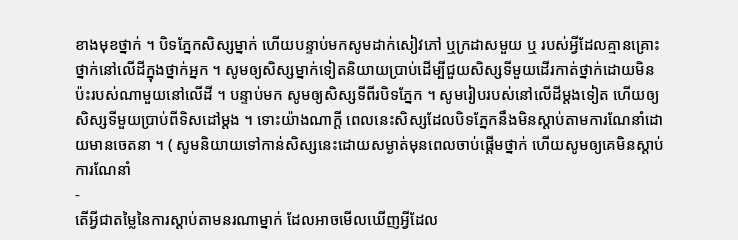ខាងមុខថ្នាក់ ។ បិទភ្នែកសិស្សម្នាក់ ហើយបន្ទាប់មកសូមដាក់សៀវភៅ ឬក្រដាសមួយ ឬ របស់អ្វីដែលគ្មានគ្រោះថ្នាក់នៅលើដីក្នុងថ្នាក់អ្នក ។ សូមឲ្យសិស្សម្នាក់ទៀតនិយាយប្រាប់ដើម្បីជួយសិស្សទីមួយដើរកាត់ថ្នាក់ដោយមិនប៉ះរបស់ណាមួយនៅលើដី ។ បន្ទាប់មក សូមឲ្យសិស្សទីពីរបិទភ្នែក ។ សូមរៀបរបស់នៅលើដីម្ដងទៀត ហើយឲ្យសិស្សទីមួយប្រាប់ពីទិសដៅម្ដង ។ ទោះយ៉ាងណាក្ដី ពេលនេះសិស្សដែលបិទភ្នែកនឹងមិនស្ដាប់តាមការណែនាំដោយមានចេតនា ។ ( សូមនិយាយទៅកាន់សិស្សនេះដោយសម្ងាត់មុនពេលចាប់ផ្ដើមថ្នាក់ ហើយសូមឲ្យគេមិនស្ដាប់ការណែនាំ
-
តើអ្វីជាតម្លៃនៃការស្ដាប់តាមនរណាម្នាក់ ដែលអាចមើលឃើញអ្វីដែល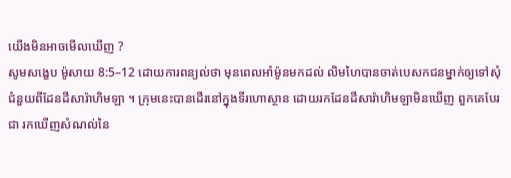យើងមិនអាចមើលឃើញ ?
សូមសង្ខេប ម៉ូសាយ 8:5–12 ដោយការពន្យល់ថា មុនពេលអាំម៉ូនមកដល់ លិមហៃបានចាត់បេសកជនម្នាក់ឲ្យទៅសុំជំនួយពីដែនដីសារ៉ាហិមឡា ។ ក្រុមនេះបានដើរនៅក្នុងទីរហោស្ថាន ដោយរកដែនដីសារ៉ាហិមឡាមិនឃើញ ពួកគេបែរជា រកឃើញសំណល់នៃ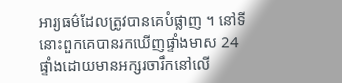អារ្យធម៌ដែលត្រូវបានគេបំផ្លាញ ។ នៅទីនោះពួកគេបានរកឃើញផ្ទាំងមាស 24 ផ្ទាំងដោយមានអក្សរចារឹកនៅលើ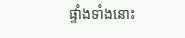ផ្ទាំងទាំងនោះ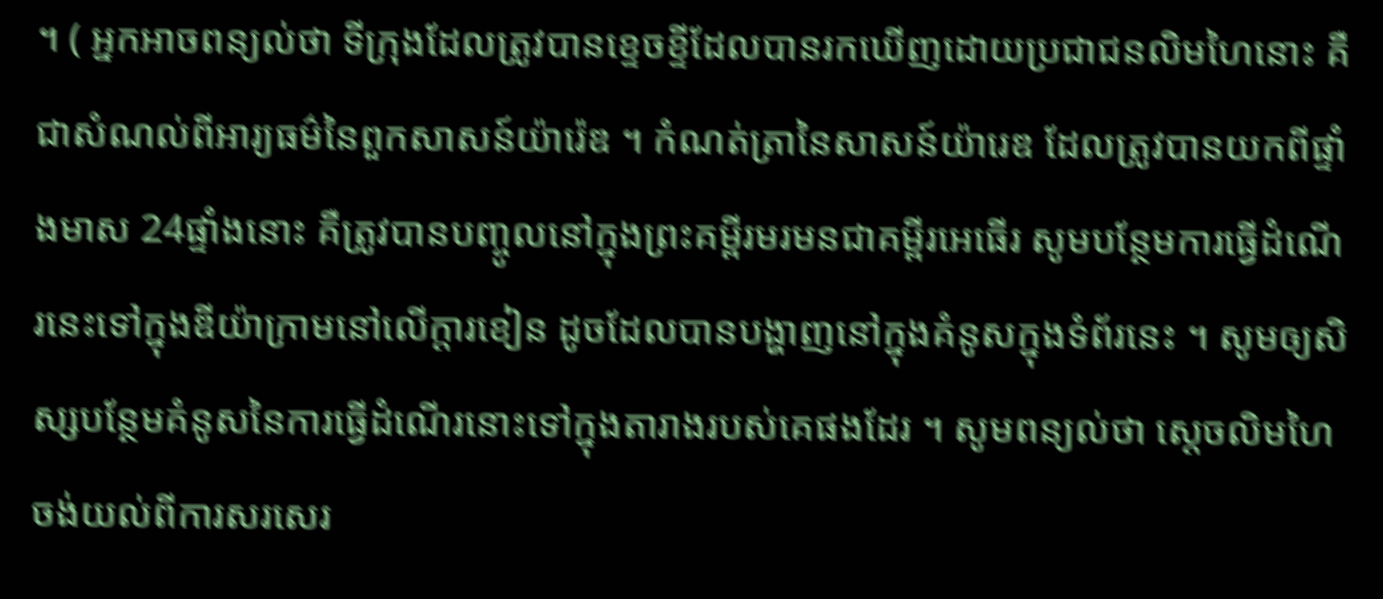។ ( អ្នកអាចពន្យល់ថា ទីក្រុងដែលត្រូវបានខ្ទេចខ្ទីដែលបានរកឃើញដោយប្រជាជនលិមហៃនោះ គឺជាសំណល់ពីអារ្យធម៌នៃពួកសាសន៍យ៉ារ៉េឌ ។ កំណត់ត្រានៃសាសន៍យ៉ារេឌ ដែលត្រូវបានយកពីផ្ទាំងមាស 24ផ្ទាំងនោះ គឺត្រូវបានបញ្ចូលនៅក្នុងព្រះគម្ពីរមរមនជាគម្ពីរអេធើរ សូមបន្ថែមការធ្វើដំណើរនេះទៅក្នុងឌីយ៉ាក្រាមនៅលើក្ដារខៀន ដូចដែលបានបង្ហាញនៅក្នុងគំនូសក្នុងទំព័រនេះ ។ សូមឲ្យសិស្សបន្ថែមគំនូសនៃការធ្វើដំណើរនោះទៅក្នុងតារាងរបស់គេផងដែរ ។ សូមពន្យល់ថា ស្ដេចលិមហៃចង់យល់ពីការសរសេរ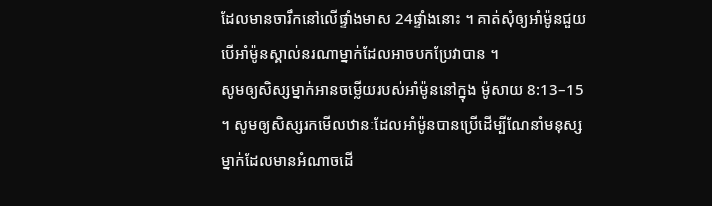ដែលមានចារឹកនៅលើផ្ទាំងមាស 24ផ្ទាំងនោះ ។ គាត់សុំឲ្យអាំម៉ូនជួយ បើអាំម៉ូនស្គាល់នរណាម្នាក់ដែលអាចបកប្រែវាបាន ។
សូមឲ្យសិស្សម្នាក់អានចម្លើយរបស់អាំម៉ូននៅក្នុង ម៉ូសាយ 8:13–15 ។ សូមឲ្យសិស្សរកមើលឋានៈដែលអាំម៉ូនបានប្រើដើម្បីណែនាំមនុស្សម្នាក់ដែលមានអំណាចដើ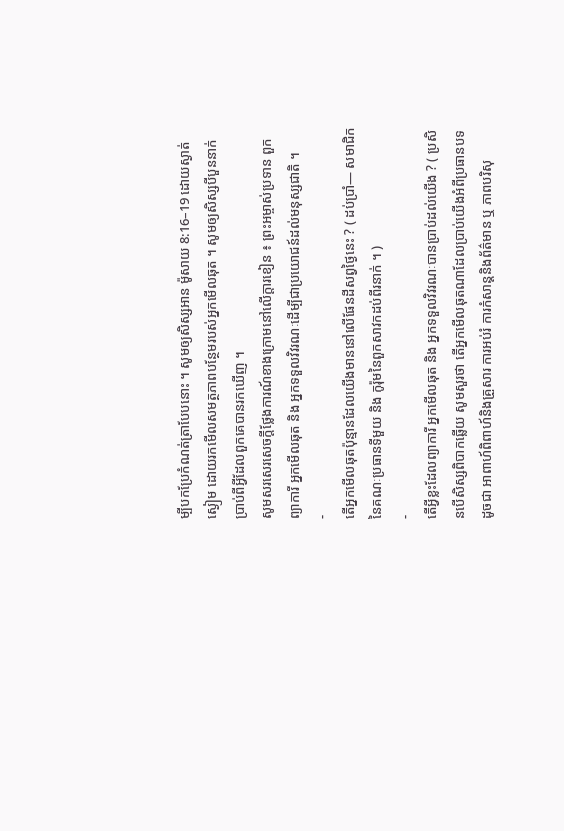ម្បីបកប្រែកំណត់ត្រាបែបនោះ ។ សូមឲ្យសិស្សអាន ម៉ូសាយ 8:16–19 ដោយស្ងាត់ស្ងៀម ដោយរកមើលសមត្ថភាពបន្ថែមរបស់អ្នកមើលឆុត ។ សូមឲ្យសិស្សបីបួននាក់ប្រាប់ពីអ្វីដែលពួកគេបានរកឃើញ ។
សូមសរសេរសេចក្ដីថ្លែងការណ៍ខាងក្រោមនៅលើក្ដារខៀន ៖ ព្រះអម្ចាស់ប្រទាន ពួកព្យាការី អ្នកមើលឆុត និង អ្នកទទួលវិវរណៈដើម្បីជាប្រយោជន៍ដល់មនុស្សជាតិ ។
-
តើអ្នកមើលឆុតប៉ុន្មានដែលយើងមាននៅលើផែនដីសព្វថ្ងៃនេះ ? ( ដប់ប្រាំ— សមាជិកនៃគណៈប្រធានទីមួយ និង កូរ៉ុមនៃពួកសាវកដប់ពីរនាក់ ។ )
-
តើអ្វីខ្លះដែលព្យាការី អ្នកមើលឆុត និង អ្នកទទួលវិវរណៈបានប្រាប់ដល់យើង ? ( ប្រសិនបើសិស្សពិបាកឆ្លើយ សូមសួរថា តើអ្នកមើលឆុតណាដែលប្រាប់យើងអំពីប្រធានបទដូចជា អាពាហ៍ពិពាហ៍និងគ្រួសារ ការអប់រំ ការកំសាន្ដនិងព័ត៌មាន ឬ ភាពបរិសុ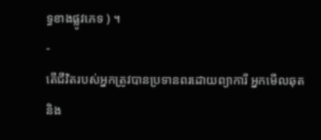ទ្ធខាងផ្លូវភេទ ) ។
-
តើជីវិតរបស់អ្នកត្រូវបានប្រទានពរដោយព្យាការី អ្នកមើលឆុត និង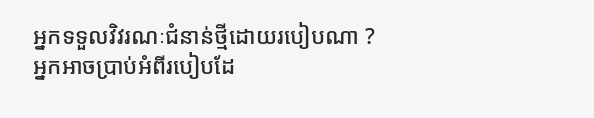អ្នកទទួលវិវរណៈជំនាន់ថ្មីដោយរបៀបណា ?
អ្នកអាចប្រាប់អំពីរបៀបដែ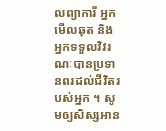លព្យាការី អ្នកមើលឆុត និង អ្នកទទួលវិវរណៈបានប្រទានពរដល់ជីវិតរបស់អ្នក ។ សូមឲ្យសិស្សអាន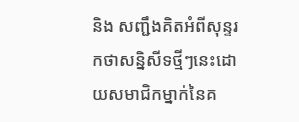និង សញ្ជឹងគិតអំពីសុន្ទរកថាសន្និសីទថ្មីៗនេះដោយសមាជិកម្នាក់នៃគ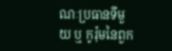ណៈប្រធានទីមួយ ឬ កូរ៉ុមនៃពួក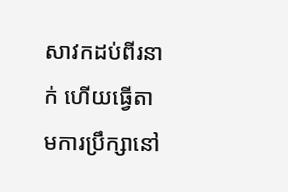សាវកដប់ពីរនាក់ ហើយធ្វើតាមការប្រឹក្សានៅ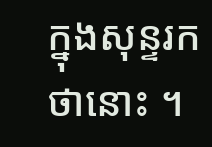ក្នុងសុន្ទរកថានោះ ។